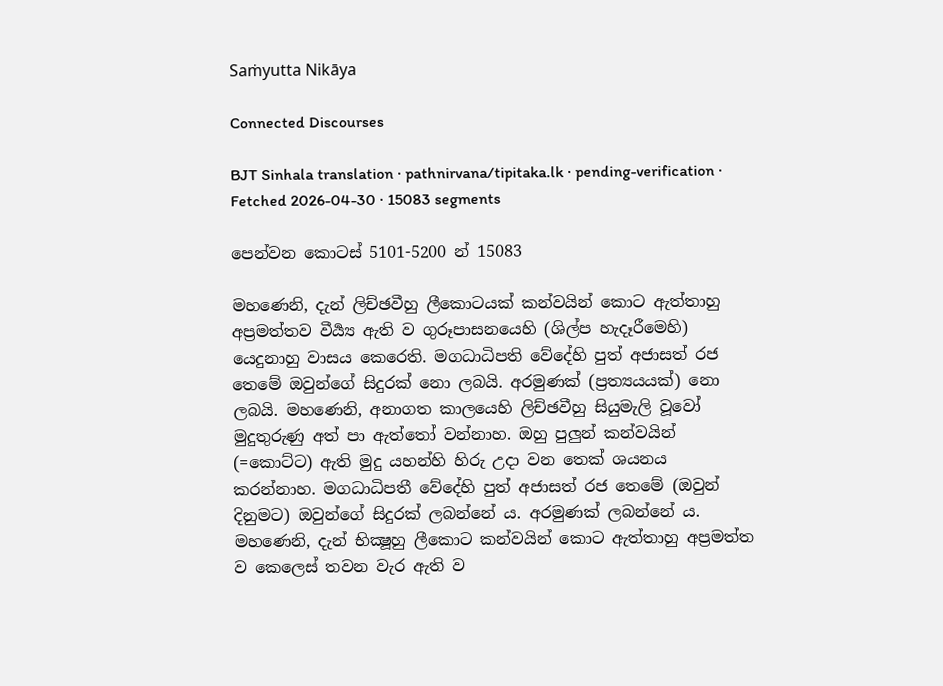Saṁyutta Nikāya

Connected Discourses

BJT Sinhala translation · pathnirvana/tipitaka.lk · pending-verification · Fetched 2026-04-30 · 15083 segments

පෙන්වන කොටස් 5101-5200 න් 15083

මහණෙනි, දැන් ලිච්ඡවීහු ලීකොටයක් කන්වයින් කොට ඇත්තාහු අප්‍රමත්තව වීර්‍ය්‍ය ඇති ව ගුරූපාසනයෙහි (ශිල්ප හැදෑරීමෙහි) යෙදුනාහු වාසය කෙරෙති. මගධාධිපති වේදේහි පුත් අජාසත් රජ තෙමේ ඔවුන්ගේ සිදුරක් නො ලබයි. අරමුණක් (ප්‍රත්‍යයයක්) නො ලබයි. මහණෙනි, අනාගත කාලයෙහි ලිච්ඡවීහු සියුමැලි වූවෝ මුදුතුරුණු අත් පා ඇත්තෝ වන්නාහ. ඔහු පුලුන් කන්වයින් (=කොට්ට) ඇති මුදු යහන්හි හිරු උදා වන තෙක් ශයනය කරන්නාහ. මගධාධිපතී වේදේහි පුත් අජාසත් රජ තෙමේ (ඔවුන් දිනුමට) ඔවුන්ගේ සිදුරක් ලබන්නේ ය. අරමුණක් ලබන්නේ ය.
මහණෙනි, දැන් භික්‍ෂූහු ලීකොට කන්වයින් කොට ඇත්තාහු අප්‍රමත්ත ව කෙලෙස් තවන වැර ඇති ව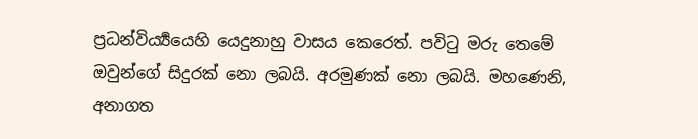ප්‍රධන්විර්‍ය්‍යයෙහි යෙදුනාහු වාසය කෙරෙත්. පවිටු මරු තෙමේ ඔවුන්ගේ සිදුරක් නො ලබයි. අරමුණක් නො ලබයි. මහණෙනි, අනාගත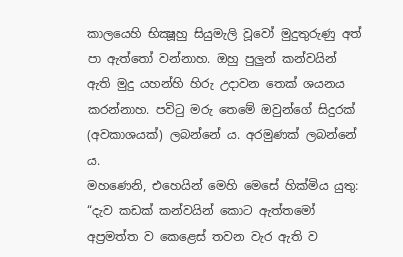කාලයෙහි භික්‍ෂූහු සියුමැලි වූවෝ මුදුතුරුණු අත් පා ඇත්තෝ වන්නාහ. ඔහු පුලුන් කන්වයින් ඇති මුදු යහන්හි හිරු උදාවන තෙක් ශයනය කරන්නාහ. පවිටු මරු තෙමේ ඔවුන්ගේ සිදුරක් (අවකාශයක්) ලබන්නේ ය. අරමුණක් ලබන්නේ ය.
මහණෙනි, එහෙයින් මෙහි මෙසේ හික්මිය යුතු: “දැව කඩක් කන්වයින් කොට ඇත්තමෝ අප්‍රමත්ත ව කෙළෙස් තවන වැර ඇති ව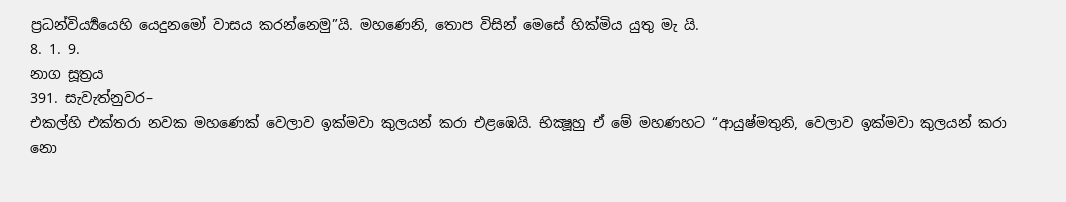ප්‍රධන්විර්‍ය්‍යයෙහි යෙදුනමෝ වාසය කරන්නෙමු”යි. මහණෙනි, තොප විසින් මෙසේ හික්මිය යුතු මැ යි.
8. 1. 9.
නාග සූත්‍රය
391. සැවැත්නුවර–
එකල්හි එක්තරා නවක මහණෙක් වෙලාව ඉක්මවා කුලයන් කරා එළඹෙයි. භික්‍ෂූහු ඒ මේ මහණහට “ආයුෂ්මතුනි, වෙලාව ඉක්මවා කුලයන් කරා නො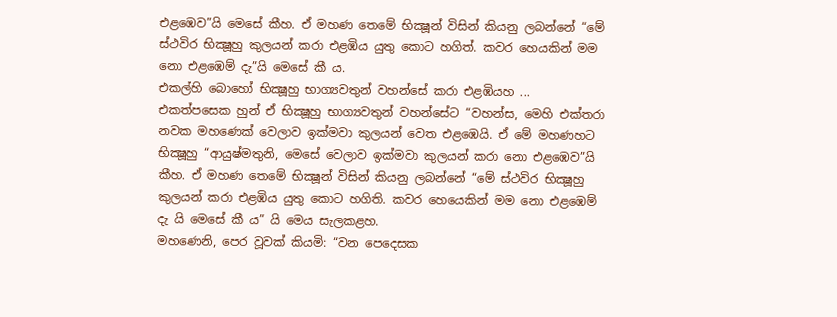එළඹෙව”යි මෙසේ කීහ. ඒ මහණ තෙමේ භික්‍ෂූන් විසින් කියනු ලබන්නේ “මේ ස්ථවිර භික්‍ෂූහු කුලයන් කරා එළඹිය යුතු කොට හගිත්. කවර හෙයකින් මම නො එළඹෙම් දැ”යි මෙසේ කී ය.
එකල්හි බොහෝ භික්‍ෂූහු භාග්‍යවතුන් වහන්සේ කරා එළඹියහ ... එකත්පසෙක හුන් ඒ භික්‍ෂූහු භාග්‍යවතුන් වහන්සේට “වහන්ස, මෙහි එක්තරා නවක මහණෙක් වෙලාව ඉක්මවා කුලයන් වෙත එළඹෙයි. ඒ මේ මහණහට භික්‍ෂූහු “ආයුෂ්මතුනි, මෙසේ වෙලාව ඉක්මවා කුලයන් කරා නො එළඹෙව”යි කීහ. ඒ මහණ තෙමේ භික්‍ෂූන් විසින් කියනු ලබන්නේ “මේ ස්ථවිර භික්‍ෂූහු කුලයන් කරා එළඹිය යුතු කොට හගිති. කවර හෙයෙකින් මම නො එළඹෙම් දැ යි මෙසේ කී ය” යි මෙය සැලකළහ.
මහණෙනි, පෙර වූවක් කියමි: “වන පෙදෙසක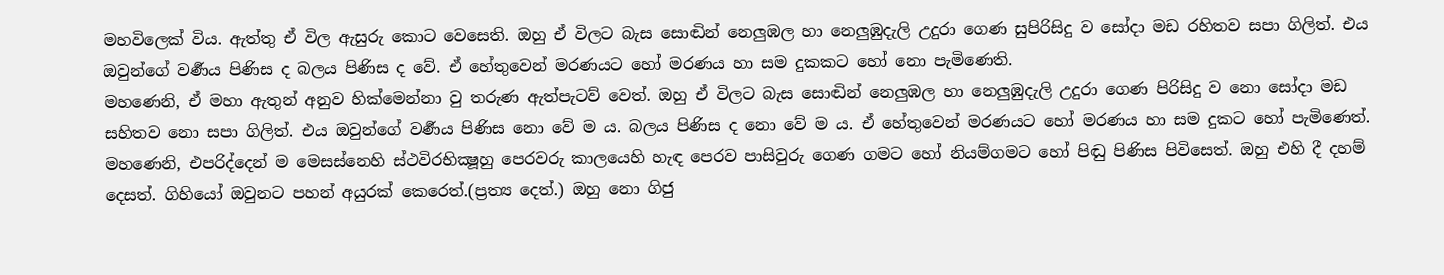මහවිලෙක් විය. ඇත්තු ඒ විල ඇසුරු කොට වෙසෙති. ඔහු ඒ විලට බැස සොඬින් නෙලුඹල හා නෙලුඹුදැලි උදුරා ගෙණ සුපිරිසිදු ව සෝදා මඩ රහිතව සපා ගිලිත්. එය ඔවුන්ගේ වර්‍ණය පිණිස ද බලය පිණිස ද වේ. ඒ හේතුවෙන් මරණයට හෝ මරණය හා සම දුකකට හෝ නො පැමිණෙති.
මහණෙනි, ඒ මහා ඇතුන් අනුව හික්මෙන්නා වු තරුණ ඇත්පැටව් වෙත්. ඔහු ඒ විලට බැස සොඬින් නෙලුඹල හා නෙලුඹුදැලි උදුරා ගෙණ පිරිසිදු ව නො සෝදා මඩ සහිතව නො සපා ගිලිත්. එය ඔවුන්ගේ වර්‍ණය පිණිස නො වේ ම ය. බලය පිණිස ද නො වේ ම ය. ඒ හේතුවෙන් මරණයට හෝ මරණය හා සම දුකට හෝ පැමිණෙත්.
මහණෙනි, එපරිද්දෙන් ම මෙසස්නෙහි ස්ථවිරභික්‍ෂූහු පෙරවරු කාලයෙහි හැඳ පෙරව පාසිවුරු ගෙණ ගමට හෝ නියම්ගමට හෝ පිඬු පිණිස පිවිසෙත්. ඔහු එහි දී දහම් දෙසත්. ගිහියෝ ඔවුනට පහන් අයුරක් කෙරෙත්.(ප්‍රත්‍ය දෙත්.) ඔහු නො ගිජු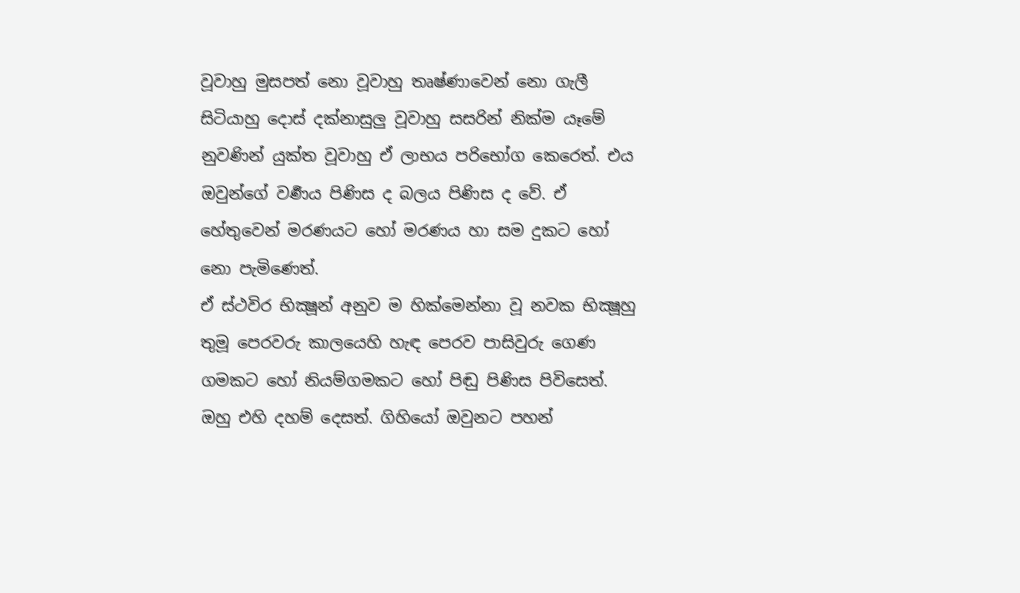වූවාහු මුසපත් නො වූවාහු තෘෂ්ණාවෙන් නො ගැලී සිටියාහු දොස් දක්නාසුලු වූවාහු සසරින් නික්ම යෑමේ නුවණින් යුක්ත වූවාහු ඒ ලාභය පරිභෝග කෙරෙත්. එය ඔවුන්ගේ වර්‍ණය පිණිස ද බලය පිණිස ද වේ. ඒ හේතුවෙන් මරණයට හෝ මරණය හා සම දුකට හෝ නො පැමිණෙත්.
ඒ ස්ථවිර භික්‍ෂූන් අනුව ම හික්මෙන්නා වූ නවක භික්‍ෂූහු තුමූ පෙරවරු කාලයෙහි හැඳ පෙරව පාසිවුරු ගෙණ ගමකට හෝ නියම්ගමකට හෝ පිඬු පිණිස පිවිසෙත්. ඔහු එහි දහම් දෙසත්. ගිහියෝ ඔවුනට පහන්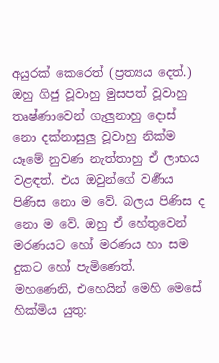අයුරක් කෙරෙත් (ප්‍රත්‍යය දෙත්.) ඔහු ගිජු වූවාහු මුසපත් වූවාහු තෘෂ්ණාවෙන් ගැලුනාහු දොස් නො දක්නාසුලු වූවාහු නික්ම යෑමේ නුවණ නැත්තාහු ඒ ලාභය වළඳත්. එය ඔවුන්ගේ වර්‍ණය පිණිස නො ම වේ. බලය පිණිස ද නො ම වේ. ඔහු ඒ හේතුවෙන් මරණයට හෝ මරණය හා සම දුකට හෝ පැමිණෙත්.
මහණෙනි, එහෙයින් මෙහි මෙසේ හික්මිය යුතු: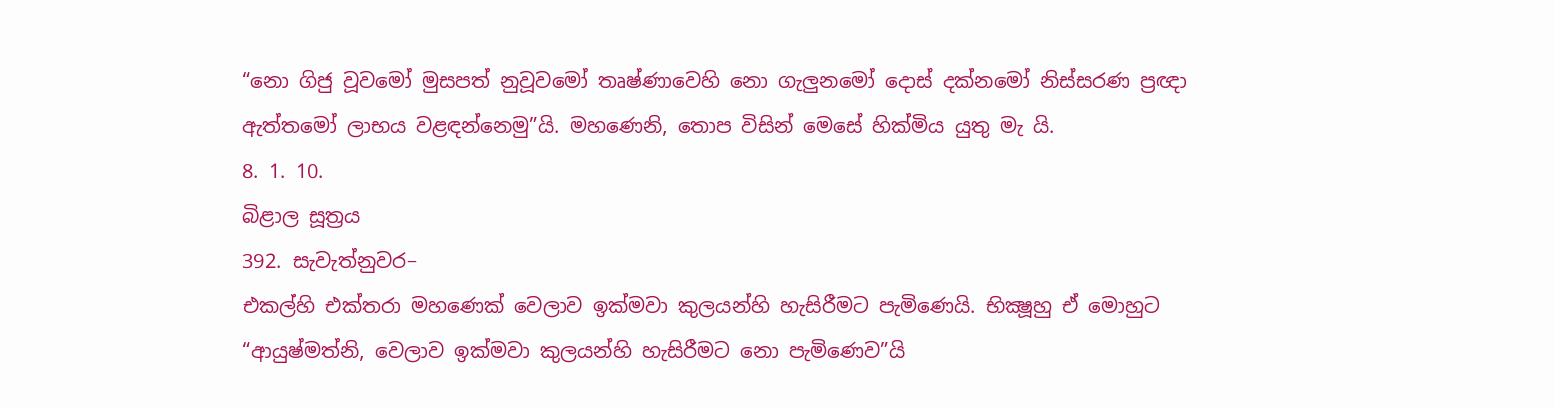“නො ගිජු වූවමෝ මුසපත් නුවූවමෝ තෘෂ්ණාවෙහි නො ගැලුනමෝ දොස් දක්නමෝ නිස්සරණ ප්‍රඥා ඇත්තමෝ ලාභය වළඳන්නෙමු”යි. මහණෙනි, තොප විසින් මෙසේ හික්මිය යුතු මැ යි.
8. 1. 10.
බිළාල සූත්‍රය
392. සැවැත්නුවර–
එකල්හි එක්තරා මහණෙක් වෙලාව ඉක්මවා කුලයන්හි හැසිරීමට පැමිණෙයි. භික්‍ෂූහු ඒ මොහුට “ආයුෂ්මත්නි, වෙලාව ඉක්මවා කුලයන්හි හැසිරීමට නො පැමිණෙව”යි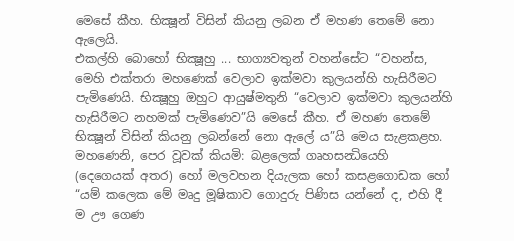මෙසේ කීහ. භික්‍ෂූන් විසින් කියනු ලබන ඒ මහණ තෙමේ නො ඇලෙයි.
එකල්හි බොහෝ භික්‍ෂූහු ... භාග්‍යවතුන් වහන්සේට “වහන්ස, මෙහි එක්තරා මහණෙක් වෙලාව ඉක්මවා කුලයන්හි හැසිරීමට පැමිණෙයි. භික්‍ෂූහු ඔහුට ආයුෂ්මතුනි “වෙලාව ඉක්මවා කුලයන්හි හැසිරීමට නහමක් පැමිණෙව”යි මෙසේ කීහ. ඒ මහණ තෙමේ භික්‍ෂූන් විසින් කියනු ලබන්නේ නො ඇලේ ය”යි මෙය සැළකළහ.
මහණෙනි, පෙර වූවක් කියමි: බළලෙක් ගෘහසන්‍ධියෙහි (දෙගෙයක් අතර) හෝ මලවහන දියැලක හෝ කසළගොඩක හෝ “යම් කලෙක මේ මෘදු මූෂිකාව ගොදුරු පිණිස යන්නේ ද, එහි දී ම ඌ ගෙණ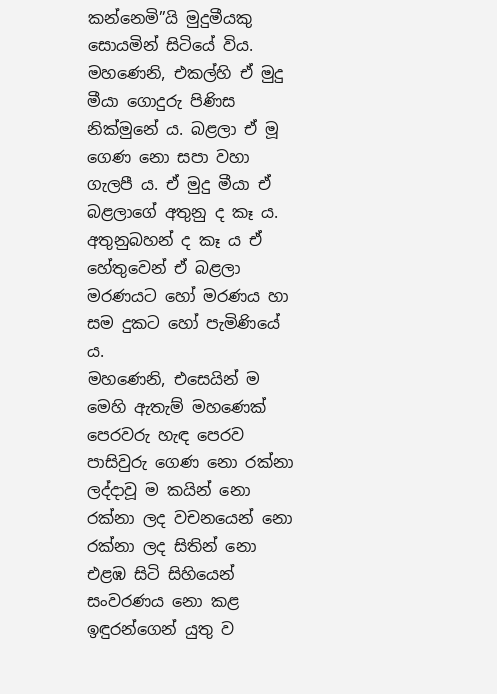කන්නෙමි”යි මුදුමීයකු සොයමින් සිටියේ විය. මහණෙනි, එකල්හි ඒ මුදු මීයා ගොදුරු පිණිස නික්මුනේ ය. බළලා ඒ මූ ගෙණ නො සපා වහා ගැලපී ය. ඒ මුදු මීයා ඒ බළලාගේ අතුනු ද කෑ ය. අතුනුබහන් ද කෑ ය ඒ හේතුවෙන් ඒ බළලා මරණයට හෝ මරණය හා සම දුකට හෝ පැමිණියේ ය.
මහණෙනි, එසෙයින් ම මෙහි ඇතැම් මහණෙක් පෙරවරු හැඳ පෙරව පාසිවුරු ගෙණ නො රක්නා ලද්දාවූ ම කයින් නො රක්නා ලද වචනයෙන් නො රක්නා ලද සිතින් නො එළඹ සිටි සිහියෙන් සංවරණය නො කළ ඉඳුරන්ගෙන් යුතු ව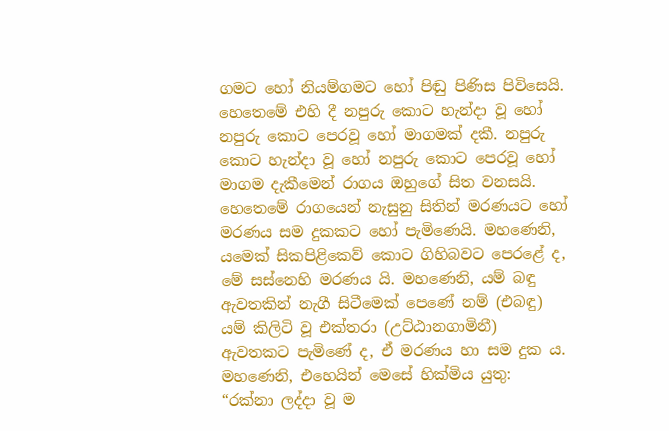ගමට හෝ නියම්ගමට හෝ පිඬු පිණිස පිවිසෙයි.
හෙතෙමේ එහි දී නපුරු කොට හැන්දා වූ හෝ නපුරු කොට පෙරවූ හෝ මාගමක් දකී. නපුරු කොට හැන්දා වූ හෝ නපුරු කොට පෙරවූ හෝ මාගම දැකීමෙන් රාගය ඔහුගේ සිත වනසයි. හෙතෙමේ රාගයෙන් නැසුනු සිතින් මරණයට හෝ මරණය සම දුකකට හෝ පැමිණෙයි. මහණෙනි, යමෙක් සිකපිළිකෙව් කොට ගිහිබවට පෙරළේ ද, මේ සස්නෙහි මරණය යි. මහණෙනි, යම් බඳු ඇවතකින් නැගී සිටීමෙක් පෙණේ නම් (එබඳු) යම් කිලිටි වූ එක්තරා (උට්ඨානගාමිනී) ඇවතකට පැමිණේ ද, ඒ මරණය හා සම දුක ය.
මහණෙනි, එහෙයින් මෙසේ හික්මිය යුතු: “රක්නා ලද්දා වූ ම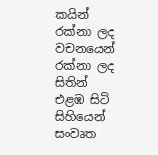කයින් රක්නා ලද වචනයෙන් රක්නා ලද සිතින් එළඹ සිටි සිහියෙන් සංවෘත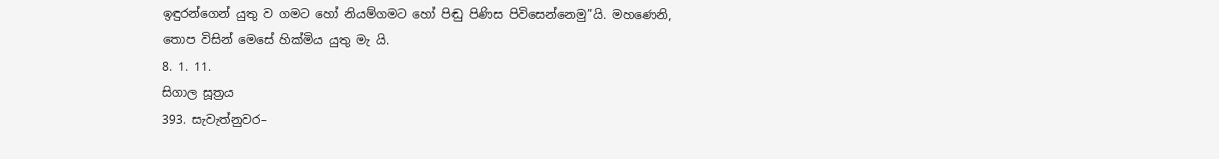ඉඳුරන්ගෙන් යුතු ව ගමට හෝ නියම්ගමට හෝ පිඬු පිණිස පිවිසෙන්නෙමු”යි. මහණෙනි, තොප විසින් මෙසේ හික්මිය යුතු මැ යි.
8. 1. 11.
සිගාල සූත්‍රය
393. සැවැත්නුවර–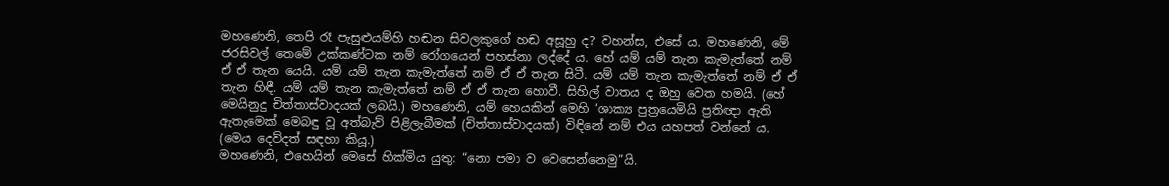මහණෙනි, තෙපි රෑ පැසුළුයම්හි හඬන සිවලකුගේ හඬ අසූහු ද? වහන්ස, එසේ ය. මහණෙනි, මේ ජරසිවල් තෙමේ උක්කණ්ටක නම් රෝගයෙන් පහස්නා ලද්දේ ය. හේ යම් යම් තැන කැමැත්තේ නම් ඒ ඒ තැන යෙයි. යම් යම් තැන කැමැත්තේ නම් ඒ ඒ තැන සිටී. යම් යම් තැන කැමැත්තේ නම් ඒ ඒ තැන හිඳී. යම් යම් තැන කැමැත්තේ නම් ඒ ඒ තැන හොවී. සිහිල් වාතය ද ඔහු වෙත හමයි. (හේ මෙයිනුදු චිත්තාස්වාදයක් ලබයි.) මහණෙනි, යම් හෙයකින් මෙහි ‘ශාක්‍ය පුත්‍රයෙමියි ප්‍රතිඥා ඇති ඇතැමෙක් මෙබඳු වූ අත්බැව් පිළිලැබීමක් (චිත්තාස්වාදයක්) විඳිනේ නම් එය යහපත් වන්නේ ය. (මෙය දෙව්දත් සඳහා කියූ.)
මහණෙනි, එහෙයින් මෙසේ හික්මිය යුතු: “නො පමා ව වෙසෙන්නෙමු”යි.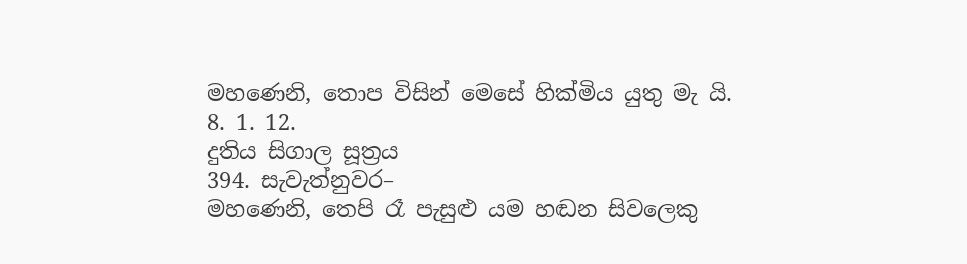මහණෙනි, තොප විසින් මෙසේ හික්මිය යුතු මැ යි.
8. 1. 12.
දුතිය සිගාල සූත්‍රය
394. සැවැත්නුවර–
මහණෙනි, තෙපි රෑ පැසුළු යම හඬන සිවලෙකු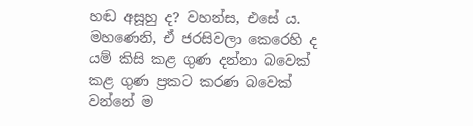හඬ අසූහු ද? වහන්ස, එසේ ය. මහණෙනි, ඒ ජරසිවලා කෙරෙහි ද යම් කිසි කළ ගුණ දන්නා බවෙක් කළ ගුණ ප්‍රකට කරණ බවෙක් වන්නේ ම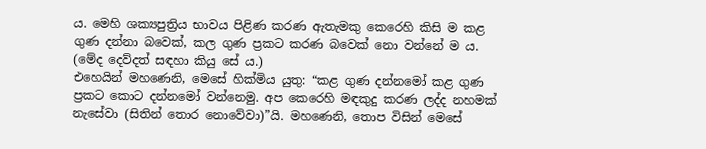ය. මෙහි ශක්‍යපුත්‍රිය භාවය පිළිණ කරණ ඇතැමකු කෙරෙහි කිසි ම කළ ගුණ දන්නා බවෙක්, කල ගුණ ප්‍රකට කරණ බවෙක් නො වන්නේ ම ය. (මේද දෙව්දත් සඳහා කියු සේ ය.)
එහෙයින් මහණෙනි, මෙසේ හික්මිය යුතු: “කළ ගුණ දන්නමෝ කළ ගුණ ප්‍රකට කොට දන්නමෝ වන්නෙමු. අප කෙරෙහි මඳකුදු කරණ ලද්ද නහමක් නැසේවා (සිතින් තොර නොවේවා)”යි. මහණෙනි, තොප විසින් මෙසේ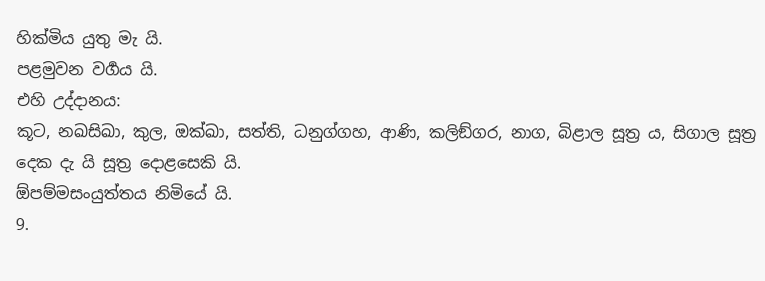හික්මිය යුතු මැ යි.
පළමුවන වර්‍ගය යි.
එහි උද්දානය:
කූට, නඛසිඛා, කුල, ඔක්ඛා, සත්ති, ධනුග්ගහ, ආණි, කලිඞ්ගර, නාග, බිළාල සූත්‍ර ය, සිගාල සූත්‍ර දෙක දැ යි සූත්‍ර දොළසෙකි යි.
ඕපම්මසංයුත්තය නිමියේ යි.
9.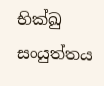භික්ඛු සංයුත්තය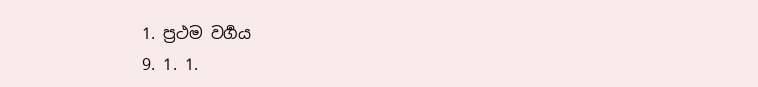1. ප්‍රථම වර්‍ගය
9. 1. 1.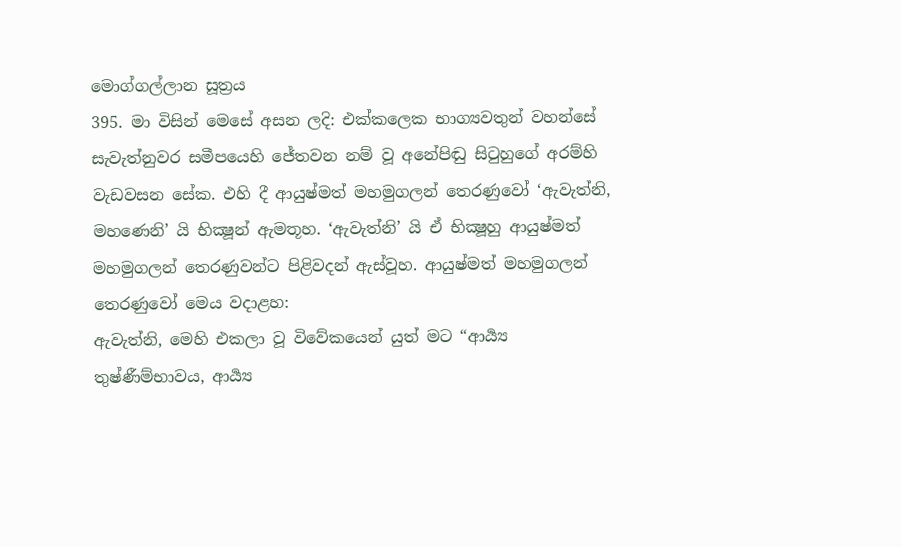මොග්ගල්ලාන සූත්‍රය
395. මා විසින් මෙසේ අසන ලදි: එක්කලෙක භාග්‍යවතුන් වහන්සේ සැවැත්නුවර සමීපයෙහි ජේතවන නම් වූ අනේපිඬු සිටුහුගේ අරම්හි වැඩවසන සේක. එහි දී ආයුෂ්මත් මහමුගලන් තෙරණුවෝ ‘ඇවැත්නි, මහණෙනි’ යි භික්‍ෂූන් ඇමතූහ. ‘ඇවැත්නි’ යි ඒ භික්‍ෂූහු ආයුෂ්මත් මහමුගලන් තෙරණුවන්ට පිළිවදන් ඇස්වූහ. ආයුෂ්මත් මහමුගලන් තෙරණුවෝ මෙය වදාළහ:
ඇවැත්නි, මෙහි එකලා වූ විවේකයෙන් යුත් මට “ආර්‍ය්‍ය තුෂ්ණීම්භාවය, ආර්‍ය්‍ය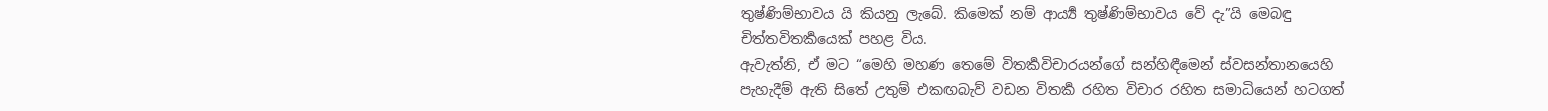තුෂ්ණිම්භාවය යි කියනු ලැබේ. කිමෙක් නම් ආර්‍ය්‍ය තුෂ්ණිම්භාවය වේ දැ”යි මෙබඳු චිත්තවිතර්‍කයෙක් පහළ විය.
ඇවැත්නි, ඒ මට “මෙහි මහණ තෙමේ විතර්‍කවිචාරයන්ගේ සන්හිඳීමෙන් ස්වසන්තානයෙහි පැහැදීම් ඇති සිතේ උතුම් එකඟබැව් වඩන විතර්‍ක රහිත විචාර රහිත සමාධියෙන් හටගත්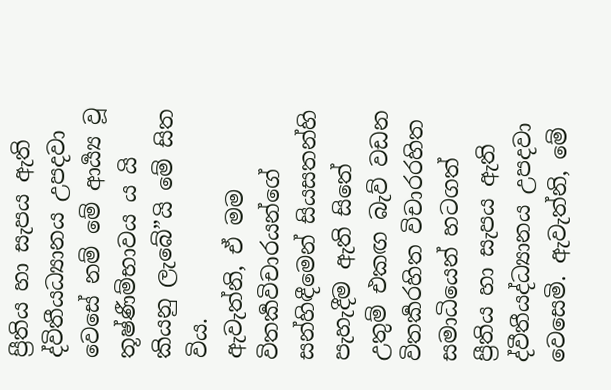ප්‍රීතිය හා සැපය ඇති ද්විතීයධ්‍යානය උපදවා වෙසේ නම් මේ ආර්‍ය්‍ය වූ තූෂ්ණීම්භාවය ය යි කියනු ලැබේ”යි මේ සිත විය.
ඇවැත්නි, ඒ මම විතර්‍කවිචාරයන්ගේ සන්හිඳීමෙන් සියසතන්හි පැහැදීම ඇති සිතේ උතුම් එකඟ බැව් වඩන විතර්‍කරහිත විචාරරහිත සමාධියෙන් හටගත් ප්‍රීතිය හා සැපය ඇති ද්වීතීයද්ධ්‍යානය උපදවා වෙසෙමි. ඇවැත්නි, මේ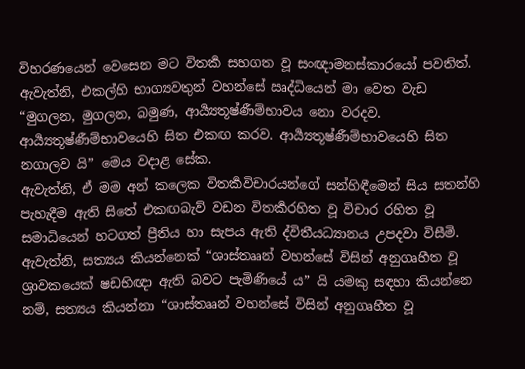විහරණයෙන් වෙසෙන මට විතර්‍ක සහගත වූ සංඥාමනස්කාරයෝ පවතිත්. ඇවැත්නි, එකල්හි භාග්‍යවතුන් වහන්සේ ඍද්ධියෙන් මා වෙත වැඩ “මුගලන, මුගලන, බමුණ, ආර්‍ය්‍යතූෂ්ණීම්භාවය නො වරදව. ආර්‍ය්‍යතූෂ්ණීම්භාවයෙහි සිත එකඟ කරව. ආර්‍ය්‍යතූෂ්ණීම්භාවයෙහි සිත නගාලව යි” මෙය වදාළ සේක.
ඇවැත්නි, ඒ මම අන් කලෙක විතර්‍කවිචාරයන්ගේ සන්හිඳීමෙන් සිය සතන්හි පැහැදීම ඇති සිතේ එකඟබැව් වඩන විතර්‍කරහිත වූ විචාර රහිත වූ සමාධියෙන් හටගත් ප්‍රීතිය හා සැපය ඇති ද්විතීයධ්‍යානය උපදවා විසීමි. ඇවැත්නි, සත්‍යය කියන්නෙක් “ශාස්තෲන් වහන්සේ විසින් අනුගෘහීත වූ ශ්‍රාවකයෙක් ෂඩභිඥා ඇති බවට පැමිණියේ ය” යි යමකු සඳහා කියන්නෙ නම්, සත්‍යය කියන්නා “ශාස්තෲන් වහන්සේ විසින් අනුගෘහීත වූ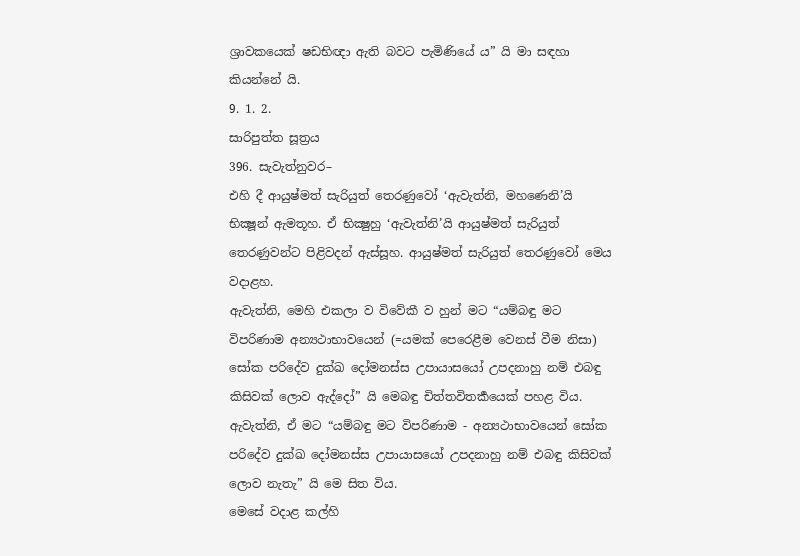ශ්‍රාවකයෙක් ෂඩභිඥා ඇති බවට පැමිණියේ ය” යි මා සඳහා කියන්නේ යි.
9. 1. 2.
සාරිපුත්ත සූත්‍රය
396. සැවැත්නුවර–
එහි දී ආයුෂ්මත් සැරියුත් තෙරණුවෝ ‘ඇවැත්නි, මහණෙනි’යි භික්‍ෂූන් ඇමතූහ. ඒ භික්‍ෂුහු ‘ඇවැත්නි’යි ආයුෂ්මත් සැරියුත් තෙරණුවන්ට පිළිවදන් ඇස්සූහ. ආයුෂ්මත් සැරියුත් තෙරණුවෝ මෙය වදාළහ.
ඇවැත්නි, මෙහි එකලා ව විවේකී ව හුන් මට “යම්බඳු මට විපරිණාම අන්‍යථාභාවයෙන් (=යමක් පෙරෙළීම වෙනස් වීම නිසා) සෝක පරිදේව දුක්ඛ දෝමනස්ස උපායාසයෝ උපදනාහු නම් එබඳු කිසිවක් ලොව ඇද්දෝ” යි මෙබඳු චිත්තවිතර්‍කයෙක් පහළ විය.
ඇවැත්නි, ඒ මට “යම්බඳු මට විපරිණාම - අන්‍යථාභාවයෙන් සෝක පරිදේව දුක්ඛ දෝමනස්ස උපායාසයෝ උපදනාහු නම් එබඳු කිසිවක් ලොව නැතැ” යි මෙ සිත විය.
මෙසේ වදාළ කල්හි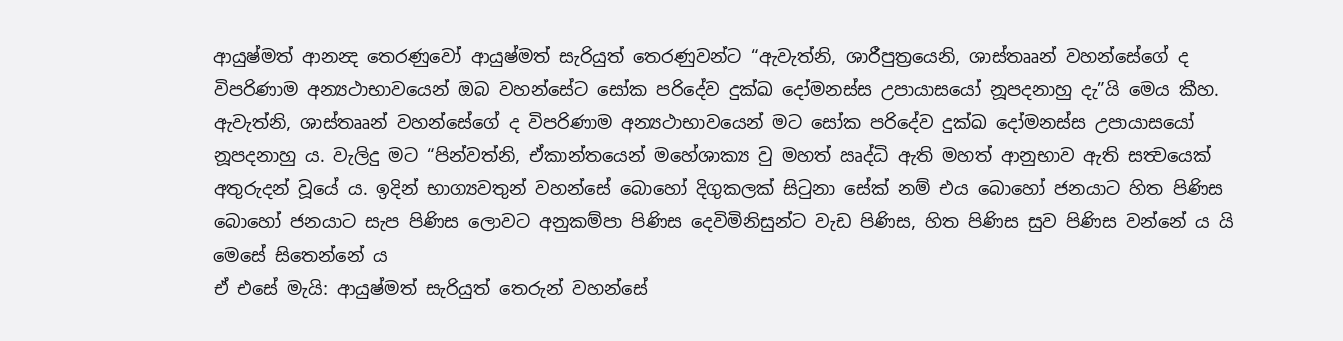ආයුෂ්මත් ආනන්‍ද තෙරණුවෝ ආයුෂ්මත් සැරියුත් තෙරණුවන්ට “ඇවැත්නි, ශාරීපුත්‍රයෙනි, ශාස්තෲන් වහන්සේගේ ද විපරිණාම අන්‍යථාභාවයෙන් ඔබ වහන්සේට සෝක පරිදේව දුක්ඛ දෝමනස්ස උපායාසයෝ නූපදනාහු දැ”යි මෙය කීහ.
ඇවැත්නි, ශාස්තෲන් වහන්සේගේ ද විපරිණාම අන්‍යථාභාවයෙන් මට සෝක පරිදේව දුක්ඛ දෝමනස්ස උපායාසයෝ නූපදනාහු ය. වැලිදු මට “පින්වත්නි, ඒකාන්තයෙන් මහේශාක්‍ය වු මහත් ඍද්ධි ඇති මහත් ආනුභාව ඇති සත්‍වයෙක් අතුරුදන් වූයේ ය. ඉදින් භාග්‍යවතුන් වහන්සේ බොහෝ දිගුකලක් සිටුනා සේක් නම් එය බොහෝ ජනයාට හිත පිණිස බොහෝ ජනයාට සැප පිණිස ලොවට අනුකම්පා පිණිස දෙවිමිනිසුන්ට වැඩ පිණිස, හිත පිණිස සුව පිණිස වන්නේ ය යි මෙසේ සිතෙන්නේ ය
ඒ එසේ මැයි: ආයුෂ්මත් සැරියුත් තෙරුන් වහන්සේ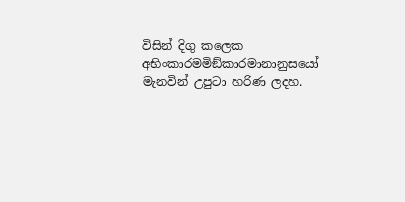විසින් දිගු කලෙක අභිංකාරමමිඞ්කාරමානානුසයෝ මැනවින් උපුටා හරිණ ලදහ.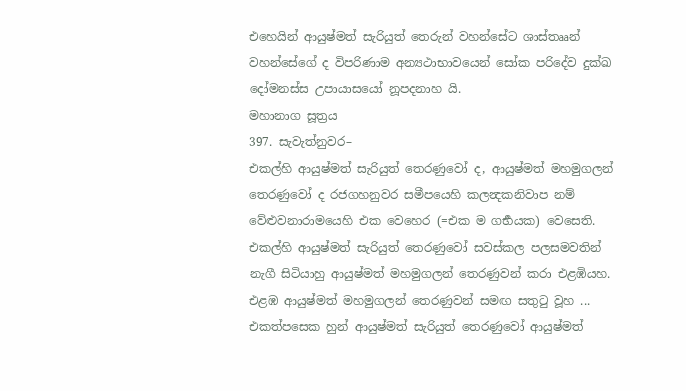එහෙයින් ආයුෂ්මත් සැරියුත් තෙරුන් වහන්සේට ශාස්තෲන් වහන්සේගේ ද විපරිණාම අන්‍යථාභාවයෙන් සෝක පරිදේව දුක්ඛ දෝමනස්ස උපායාසයෝ නූපදනාහ යි.
මහානාග සූත්‍රය
397. සැවැත්නුවර–
එකල්හි ආයුෂ්මත් සැරියුත් තෙරණුවෝ ද, ආයුෂ්මත් මහමුගලන් තෙරණුවෝ ද රජගහනුවර සමීපයෙහි කලන්‍දකනිවාප නම් වේළුවනාරාමයෙහි එක වෙහෙර (=එක ම ගර්‍භයක) වෙසෙති. එකල්හි ආයුෂ්මත් සැරියුත් තෙරණුවෝ සවස්කල පලසමවතින් නැගී සිටියාහු ආයුෂ්මත් මහමුගලන් තෙරණුවන් කරා එළඹියහ. එළඹ ආයුෂ්මත් මහමුගලන් තෙරණුවන් සමඟ සතුටු වූහ ... එකත්පසෙක හුන් ආයුෂ්මත් සැරියුත් තෙරණුවෝ ආයුෂ්මත්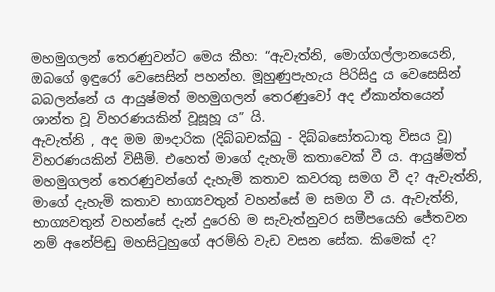මහමුගලන් තෙරණුවන්ට මෙය කීහ: “ඇවැත්නි, මොග්ගල්ලානයෙනි, ඔබගේ ඉඳුරෝ වෙසෙසින් පහන්හ. මූහුණුපැහැය පිරිසිදු ය වෙසෙසින් බබලන්නේ ය ආයුෂ්මත් මහමුගලන් තෙරණුවෝ අද ඒකාන්තයෙන් ශාන්ත වූ විහරණයකින් වූසූහූ ය” යි.
ඇවැත්නි , අද මම ඖදාරික (දිබ්බචක්ඛු - දිබ්බසෝතධාතු විසය වූ) විහරණයකින් විසීමි. එහෙත් මාගේ දැහැමි කතාවෙක් වී ය. ආයුෂ්මත් මහමුගලන් තෙරණුවන්ගේ දැහැමි කතාව කවරකු සමග වී ද? ඇවැත්නි, මාගේ දැහැමි කතාව භාග්‍යවතුන් වහන්සේ ම සමග වී ය. ඇවැත්නි, භාග්‍යවතුන් වහන්සේ දැන් දුරෙහි ම සැවැත්නුවර සමීපයෙහි ජේතවන නම් අනේපිඬු මහසිටුහුගේ අරම්හි වැඩ වසන සේක. කිමෙක් ද?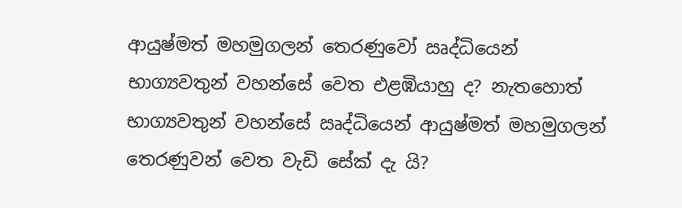ආයුෂ්මත් මහමුගලන් තෙරණුවෝ ඍද්ධියෙන් භාග්‍යවතුන් වහන්සේ වෙත එළඹියාහු ද? නැතහොත් භාග්‍යවතුන් වහන්සේ ඍද්ධියෙන් ආයුෂ්මත් මහමුගලන් තෙරණුවන් වෙත වැඩි සේක් දැ යි?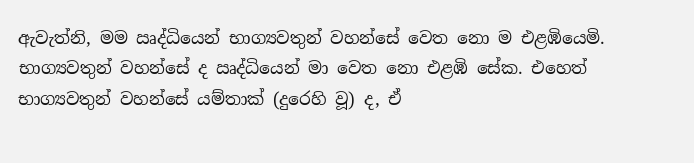ඇවැත්නි, මම ඍද්ධියෙන් භාග්‍යවතුන් වහන්සේ වෙත නො ම එළඹියෙමි. භාග්‍යවතුන් වහන්සේ ද ඍද්ධියෙන් මා වෙත නො එළඹි සේක. එහෙත් භාග්‍යවතුන් වහන්සේ යම්තාක් (දුරෙහි වූ) ද, ඒ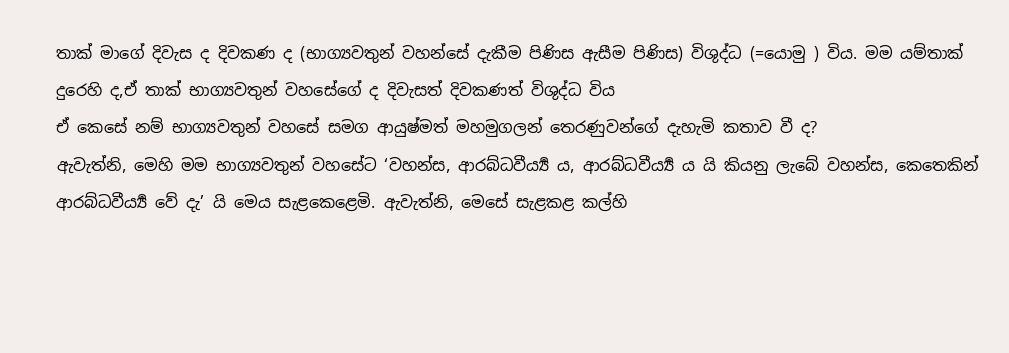තාක් මාගේ දිවැස ද දිවකණ ද (භාග්‍යවතුන් වහන්සේ දැකීම පිණිස ඇසීම පිණිස) විශුද්ධ (=යොමු ) විය. මම යම්තාක් දුරෙහි ද,ඒ තාක් භාග්‍යවතුන් වහසේගේ ද දිවැසත් දිවකණත් විශුද්ධ විය
ඒ කෙසේ නම් භාග්‍යවතුන් වහසේ සමග ආයුෂ්මත් මහමුගලන් තෙරණුවන්ගේ දැහැමි කතාව වී ද?
ඇවැත්නි, මෙහි මම භාග්‍යවතුන් වහසේට ‘වහන්ස, ආරබ්ධවීර්‍ය්‍ය ය, ආරබ්ධවීර්‍ය්‍ය ය යි කියනු ලැබේ වහන්ස, කෙතෙකින් ආරබ්ධවීර්‍ය්‍ය වේ දැ’ යි මෙය සැළකෙළෙමි. ඇවැත්නි, මෙසේ සැළකළ කල්හි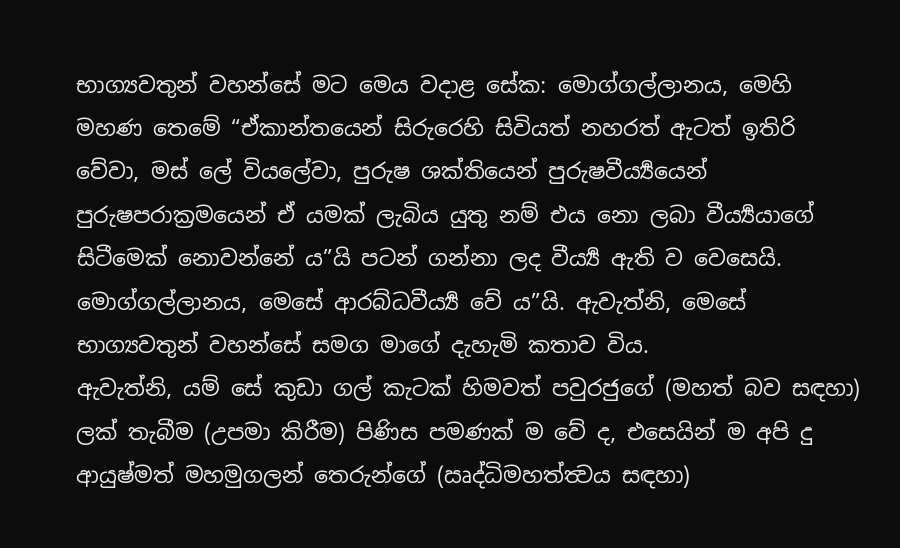භාග්‍යවතුන් වහන්සේ මට මෙය වදාළ සේක: මොග්ගල්ලානය, මෙහි මහණ තෙමේ “ඒකාන්තයෙන් සිරුරෙහි සිවියත් නහරත් ඇටත් ඉතිරි වේවා, මස් ලේ වියලේවා, පුරුෂ ශක්තියෙන් පුරුෂවීර්‍ය්‍යයෙන් පුරුෂපරාක්‍රමයෙන් ඒ යමක් ලැබිය යුතු නම් එය නො ලබා වීර්‍ය්‍යයාගේ සිටීමෙක් නොවන්නේ ය”යි පටන් ගන්නා ලද වීර්‍ය්‍ය ඇති ව වෙසෙයි. මොග්ගල්ලානය, මෙසේ ආරබ්ධවීර්‍ය්‍ය වේ ය”යි. ඇවැත්නි, මෙසේ භාග්‍යවතුන් වහන්සේ සමග මාගේ දැහැමි කතාව විය.
ඇවැත්නි, යම් සේ කුඩා ගල් කැටක් හිමවත් පවුරජුගේ (මහත් බව සඳහා) ලක් තැබීම (උපමා කිරීම) පිණිස පමණක් ම වේ ද, එසෙයින් ම අපි දු ආයුෂ්මත් මහමුගලන් තෙරුන්ගේ (ඍද්ධිමහත්ත්‍වය සඳහා)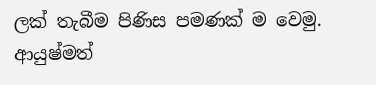ලක් තැබීම පිණිස පමණක් ම වෙමු. ආයුෂ්මත්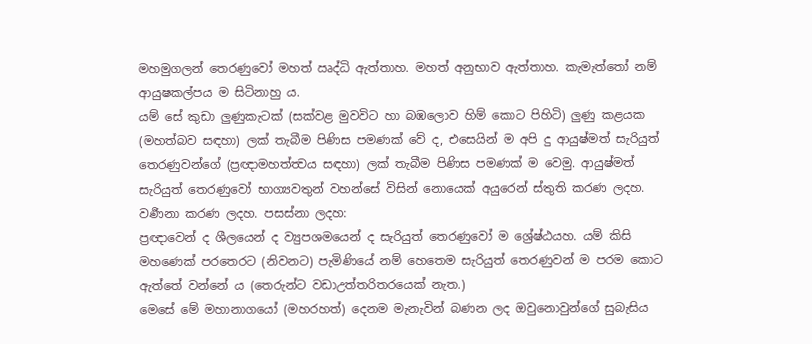මහමුගලන් තෙරණුවෝ මහත් ඍද්ධි ඇත්තාහ. මහත් අනුභාව ඇත්තාහ. කැමැත්තෝ නම් ආයුෂකල්පය ම සිටිනාහු ය.
යම් සේ කුඩා ලුණුකැටක් (සක්වළ මුවවිට හා බඹලොව හිම් කොට පිහිටි) ලුණු කළයක (මහත්බව සඳහා) ලක් තැබීම පිණිස පමණක් වේ ද, එසෙයින් ම අපි දු ආයුෂ්මත් සැරියුත් තෙරණුවන්ගේ (ප්‍රඥාමහත්ත්‍වය සඳහා) ලක් තැබීම පිණිස පමණක් ම වෙමු. ආයුෂ්මත් සැරියුත් තෙරණුවෝ භාග්‍යවතුන් වහන්සේ විසින් නොයෙක් අයුරෙන් ස්තුති කරණ ලදහ. වර්‍ණනා කරණ ලදහ. පසස්නා ලදහ:
ප්‍රඥාවෙන් ද ශීලයෙන් ද ව්‍යුපශමයෙන් ද සැරියුත් තෙරණුවෝ ම ශ්‍රේෂ්ඨයහ. යම් කිසි මහණෙක් පරතෙරට (නිවනට) පැමිණියේ නම් හෙතෙම සැරියුත් තෙරණුවන් ම පරම කොට ඇත්තේ වන්නේ ය (තෙරුන්ට වඩාඋත්තරිතරයෙක් නැත.)
මෙසේ මේ මහානාගයෝ (මහරහත්) දෙනම මැනැවින් බණන ලද ඔවුනොවුන්ගේ සුබැසිය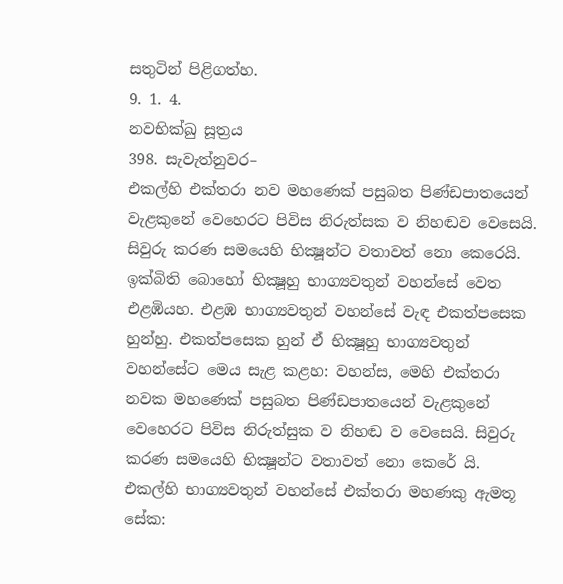සතුටින් පිළිගත්හ.
9. 1. 4.
නවභික්ඛු සූත්‍රය
398. සැවැත්නුවර–
එකල්හි එක්තරා නව මහණෙක් පසුබත පිණ්ඩපාතයෙන් වැළකුනේ වෙහෙරට පිවිස නිරුත්සක ව නිහඬව වෙසෙයි. සිවුරු කරණ සමයෙහි භික්‍ෂූන්ට වතාවත් නො කෙරෙයි. ඉක්බිති බොහෝ භික්‍ෂූහු භාග්‍යවතුන් වහන්සේ වෙත එළඹියහ. එළඹ භාග්‍යවතුන් වහන්සේ වැඳ එකත්පසෙක හුන්හු. එකත්පසෙක හුන් ඒ භික්‍ෂූහු භාග්‍යවතුන් වහන්සේට මෙය සැළ කළහ: වහන්ස, මෙහි එක්තරා නවක මහණෙක් පසුබත පිණ්ඩපාතයෙන් වැළකුනේ වෙහෙරට පිවිස නිරුත්සුක ව නිහඬ ව වෙසෙයි. සිවුරු කරණ සමයෙහි භික්‍ෂූන්ට වතාවත් නො කෙරේ යි.
එකල්හි භාග්‍යවතුන් වහන්සේ එක්තරා මහණකු ඇමතූ සේක: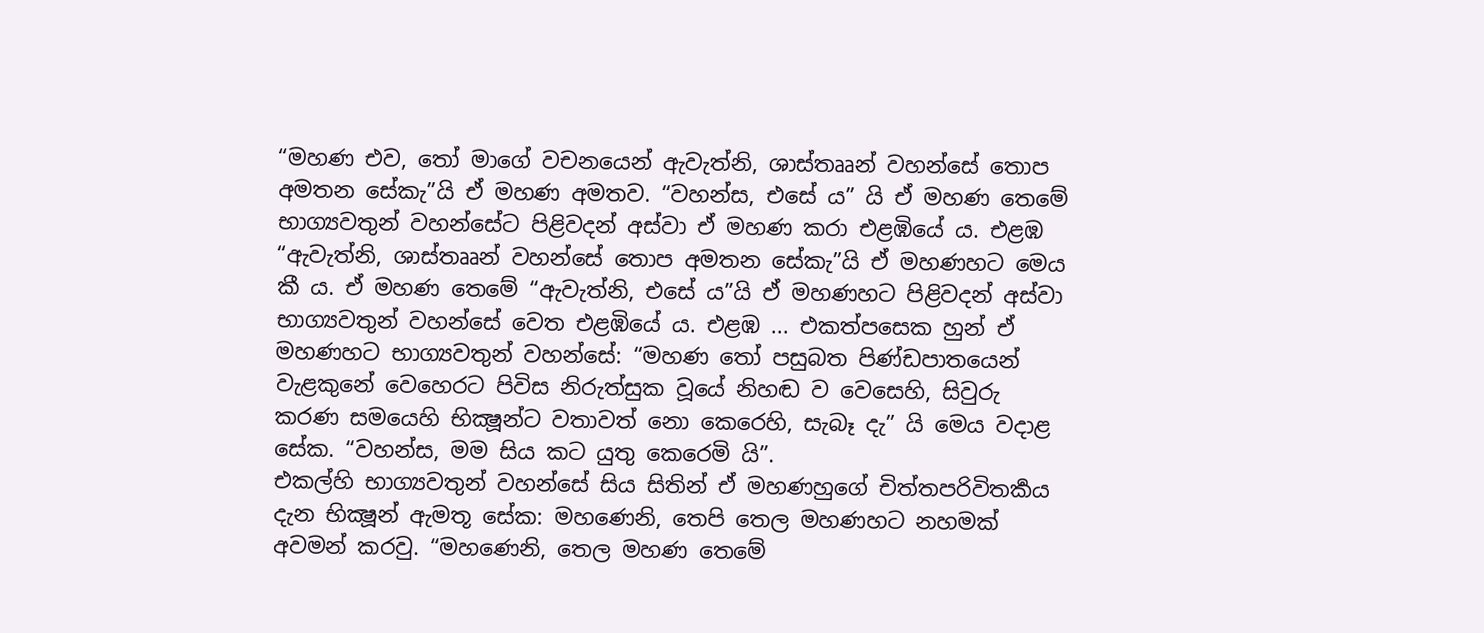“මහණ එව, තෝ මාගේ වචනයෙන් ඇවැත්නි, ශාස්තෲන් වහන්සේ තොප අමතන සේකැ”යි ඒ මහණ අමතව. “වහන්ස, එසේ ය” යි ඒ මහණ තෙමේ භාග්‍යවතුන් වහන්සේට පිළිවදන් අස්වා ඒ මහණ කරා එළඹියේ ය. එළඹ “ඇවැත්නි, ශාස්තෲන් වහන්සේ තොප අමතන සේකැ”යි ඒ මහණහට මෙය කී ය. ඒ මහණ තෙමේ “ඇවැත්නි, එසේ ය”යි ඒ මහණහට පිළිවදන් අස්වා භාග්‍යවතුන් වහන්සේ වෙත එළඹියේ ය. එළඹ ... එකත්පසෙක හුන් ඒ මහණහට භාග්‍යවතුන් වහන්සේ: “මහණ තෝ පසුබත පිණ්ඩපාතයෙන් වැළකුනේ වෙහෙරට පිවිස නිරුත්සුක වූයේ නිහඬ ව වෙසෙහි, සිවුරු කරණ සමයෙහි භික්‍ෂූන්ට වතාවත් නො කෙරෙහි, සැබෑ දැ” යි මෙය වදාළ සේක. “වහන්ස, මම සිය කට යුතු කෙරෙමි යි”.
එකල්හි භාග්‍යවතුන් වහන්සේ සිය සිතින් ඒ මහණහුගේ චිත්තපරිවිතර්‍කය දැන භික්‍ෂූන් ඇමතූ සේක: මහණෙනි, තෙපි තෙල මහණහට නහමක් අවමන් කරවු. “මහණෙනි, තෙල මහණ තෙමේ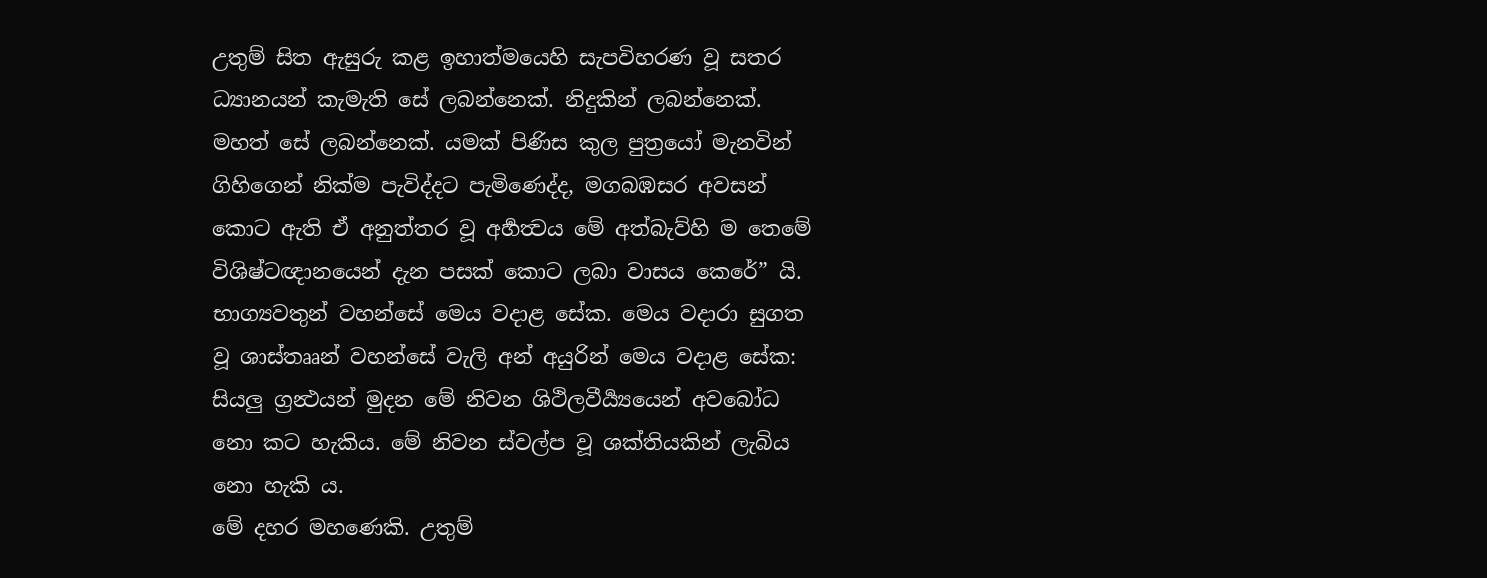උතුම් සිත ඇසුරු කළ ඉහාත්මයෙහි සැපවිහරණ වූ සතර ධ්‍යානයන් කැමැති සේ ලබන්නෙක්. නිදුකින් ලබන්නෙක්. මහත් සේ ලබන්නෙක්. යමක් පිණිස කුල පුත්‍රයෝ මැනවින් ගිහිගෙන් නික්ම පැවිද්දට පැමිණෙද්ද, මගබඹසර අවසන් කොට ඇති ඒ අනුත්තර වූ අර්‍හත්‍වය මේ අත්බැව්හි ම තෙමේ විශිෂ්ටඥානයෙන් දැන පසක් කොට ලබා වාසය කෙරේ” යි. භාග්‍යවතුන් වහන්සේ මෙය වදාළ සේක. මෙය වදාරා සුගත වූ ශාස්තෲන් වහන්සේ වැලි අන් අයුරින් මෙය වදාළ සේක:
සියලු ග්‍රන්‍ථයන් මුදන මේ නිවන ශිථිලවීර්‍ය්‍යයෙන් අවබෝධ නො කට හැකිය. මේ නිවන ස්වල්ප වූ ශක්තියකින් ලැබිය නො හැකි ය.
මේ දහර මහණෙකි. උතුම්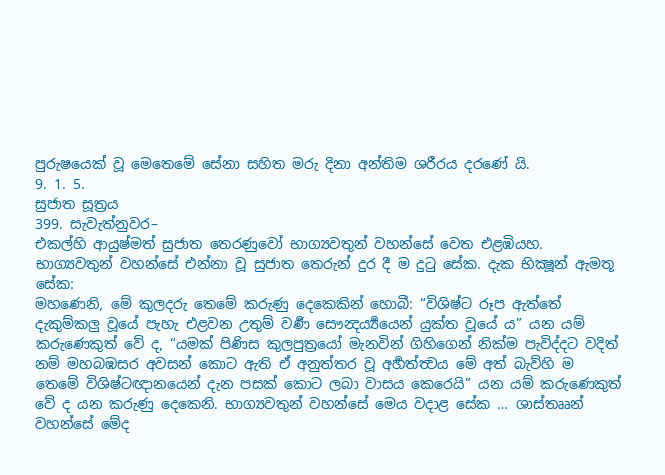පුරුෂයෙක් වූ මෙතෙමේ සේනා සහිත මරු දිනා අන්තිම ශරීරය දරණේ යි.
9. 1. 5.
සුජාත සූත්‍රය
399. සැවැත්නුවර–
එකල්හි ආයුෂ්මත් සුජාත තෙරණුවෝ භාග්‍යවතුන් වහන්සේ වෙත එළඹියහ. භාග්‍යවතුන් වහන්සේ එන්නා වූ සුජාත තෙරුන් දුර දී ම දුටු සේක. දැක භික්‍ෂූන් ඇමතූ සේක:
මහණෙනි, මේ කුලදරු තෙමේ කරුණු දෙකෙකින් හොබී: “විශිෂ්ට රූප ඇත්තේ දැකුම්කලු වූයේ පැහැ එළවන උතුම් වර්‍ණ සෞන්‍දර්‍ය්‍යයෙන් යුක්ත වූයේ ය” යන යම් කරුණෙකුත් වේ ද, “යමක් පිණිස කුලපුත්‍රයෝ මැනවින් ගිහිගෙන් නික්ම පැවිද්දට වදිත් නම් මහබඹසර අවසන් කොට ඇති ඒ අනුත්තර වූ අර්‍හත්ත්‍වය මේ අත් බැව්හි ම තෙමේ විශිෂ්ටඥානයෙන් දැන පසක් කොට ලබා වාසය කෙරෙයි” යන යම් කරුණෙකුත් වේ ද යන කරුණු දෙකෙනි. භාග්‍යවතුන් වහන්සේ මෙය වදාළ සේක … ශාස්තෲන් වහන්සේ මේද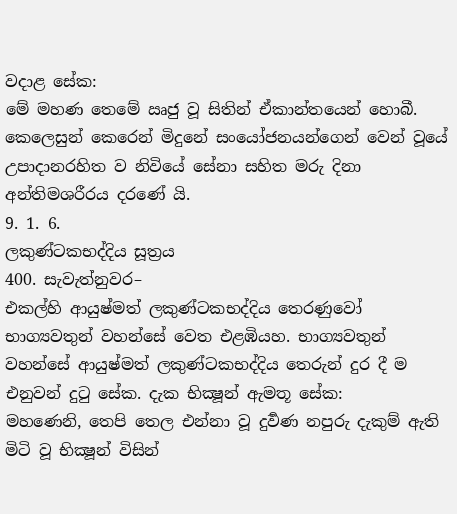වදාළ සේක:
මේ මහණ තෙමේ ඍජු වූ සිතින් ඒකාන්තයෙන් හොබී. කෙලෙසුන් කෙරෙන් මිදුනේ සංයෝජනයන්ගෙන් වෙන් වූයේ උපාදානරහිත ව නිවියේ සේනා සහිත මරු දිනා අන්තිමශරීරය දරණේ යි.
9. 1. 6.
ලකුණ්ටකභද්දිය සූත්‍රය
400. සැවැත්නුවර–
එකල්හි ආයුෂ්මත් ලකුණ්ටකභද්දිය තෙරණුවෝ භාග්‍යවතුන් වහන්සේ වෙත එළඹියහ. භාග්‍යවතුන් වහන්සේ ආයුෂ්මත් ලකුණ්ටකභද්දිය තෙරුන් දුර දී ම එනුවන් දුටු සේක. දැක භික්‍ෂූන් ඇමතූ සේක:
මහණෙනි, තෙපි තෙල එන්නා වූ දුර්‍වණ නපුරු දැකුම් ඇති මිටි වූ භික්‍ෂූන් විසින්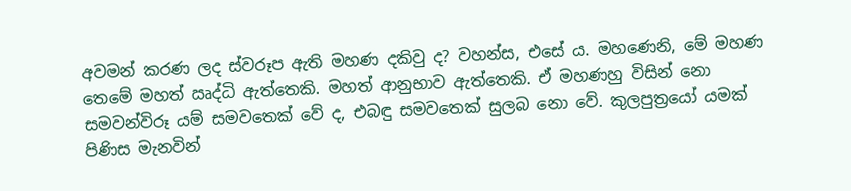අවමන් කරණ ලද ස්වරූප ඇති මහණ දකිවු ද? වහන්ස, එසේ ය. මහණෙනි, මේ මහණ තෙමේ මහත් ඍද්ධි ඇත්තෙකි. මහත් ආනුභාව ඇත්තෙකි. ඒ මහණහු විසින් නො සමවන්විරූ යම් සමවතෙක් වේ ද, එබඳු සමවතෙක් සුලබ නො වේ. කුලපුත්‍රයෝ යමක් පිණිස මැනවින්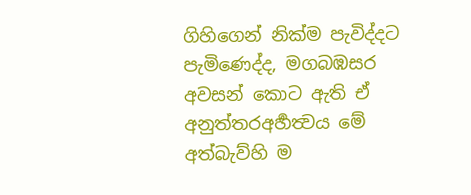ගිහිගෙන් නික්ම පැවිද්දට පැමිණෙද්ද, මගබඹසර අවසන් කොට ඇති ඒ අනුත්තරඅර්‍හත්‍වය මේ අත්බැව්හි ම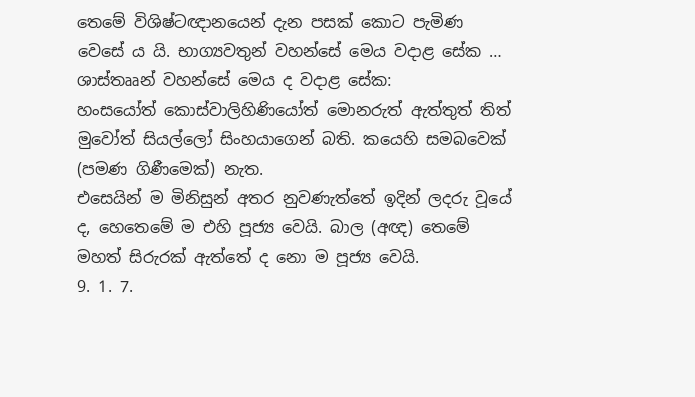තෙමේ විශිෂ්ටඥානයෙන් දැන පසක් කොට පැමිණ වෙසේ ය යි. භාග්‍යවතුන් වහන්සේ මෙය වදාළ සේක … ශාස්තෲන් වහන්සේ මෙය ද වදාළ සේක:
හංසයෝත් කොස්වාලිහිණියෝත් මොනරුත් ඇත්තුත් තිත් මුවෝත් සියල්ලෝ සිංහයාගෙන් බති. කයෙහි සමබවෙක් (පමණ ගිණීමෙක්) නැත.
එසෙයින් ම මිනිසුන් අතර නුවණැත්තේ ඉදින් ලදරු වූයේ ද, හෙතෙමේ ම එහි පූජ්‍ය වෙයි. බාල (අඥ) තෙමේ මහත් සිරුරක් ඇත්තේ ද නො ම පූජ්‍ය වෙයි.
9. 1. 7.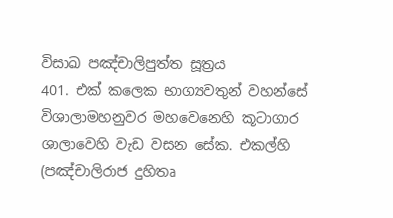විසාඛ පඤ්චාලිපුත්ත සූත්‍රය
401. එක් කලෙක භාග්‍යවතුන් වහන්සේ විශාලාමහනුවර මහවෙනෙහි කූටාගාර ශාලාවෙහි වැඩ වසන සේක. එකල්හි (පඤ්චාලිරාජ දුහිතෘ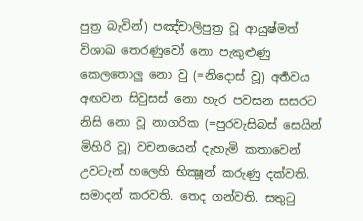පුත්‍ර බැවින්) පඤ්චාලිපුත්‍ර වූ ආයුෂ්මත් විශාඛ තෙරණුවෝ නො පැකුළුණු කෙලතොලු නො වු (=නිදොස් වූ) අර්‍තවය අඟවන සිවුසස් නො හැර පවසන සසරට නිසි නො වූ නාගරික (=පුරවැසිබස් සෙයින් මිහිරි වූ) වචනයෙන් දැහැමි කතාවෙන් උවටැන් හලෙහි භික්‍ෂූන් කරුණු දක්වති. සමාදන් කරවති. තෙද ගන්වති. සතුටු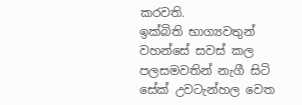කරවති.
ඉක්බිති භාග්‍යවතුන් වහන්සේ සවස් කල පලසමවතින් නැගී සිටි සේක් උවටැන්හල වෙත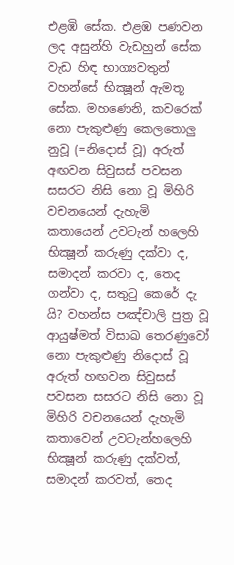එළඹි සේක. එළඹ පණවන ලද අසුන්හි වැඩහුන් සේක වැඩ හිඳ භාග්‍යවතුන් වහන්සේ භික්‍ෂූන් ඇමතූ සේක. මහණෙනි, කවරෙක් නො පැකුළුණු කෙලතොලු නුවූ (=නිදොස් වූ) අරුත් අඟවන සිවුසස් පවසන සසරට නිසි නො වූ මිහිරි වචනයෙන් දැහැමි කතායෙන් උවටැන් හලෙහි භික්‍ෂූන් කරුණු දක්වා ද, සමාදන් කරවා ද, තෙද ගන්වා ද, සතුටු කෙරේ දැ යි? වහන්ස පඤ්චාලි පුත්‍ර වූ ආයුෂ්මත් විසාඛ තෙරණුවෝ නො පැකුළුණු නිදොස් වූ අරුත් හඟවන සිවුසස් පවසන සසරට නිසි නො වූ මිහිරි වචනයෙන් දැහැමි කතාවෙන් උවටැන්හලෙහි භික්‍ෂූන් කරුණු දක්වත්, සමාදන් කරවත්, තෙද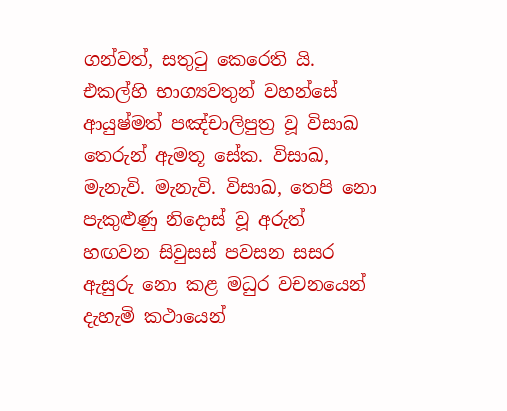ගන්වත්, සතුටු කෙරෙති යි.
එකල්හි භාග්‍යවතුන් වහන්සේ ආයුෂ්මත් පඤ්චාලිපුත්‍ර වූ විසාඛ තෙරුන් ඇමතූ සේක. විසාඛ, මැනැවි. මැනැවි. විසාඛ, තෙපි නො පැකුළුණු නිදොස් වූ අරුත් හඟවන සිවුසස් පවසන සසර ඇසුරු නො කළ මධුර වචනයෙන් දැහැමි කථායෙන්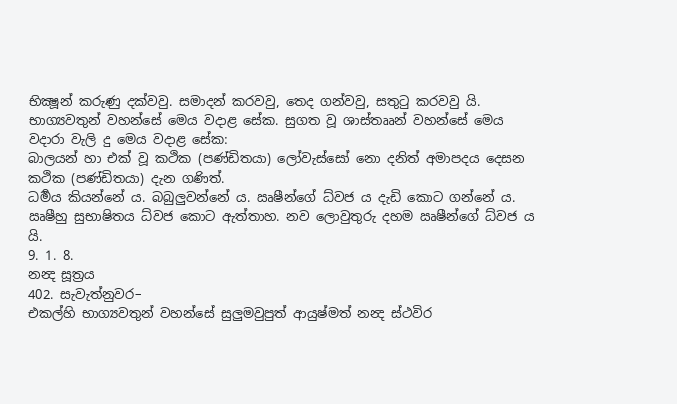භික්‍ෂූන් කරුණු දක්වවු. සමාදන් කරවවු, තෙද ගන්වවු, සතුටු කරවවු යි. භාග්‍යවතුන් වහන්සේ මෙය වදාළ සේක. සුගත වූ ශාස්තෲන් වහන්සේ මෙය වදාරා වැලි දු මෙය වදාළ සේක:
බාලයන් හා එක් වූ කථික (පණ්ඩිතයා) ලෝවැස්සෝ නො දනිත් අමාපදය දෙසන කථික (පණ්ඩිතයා) දැන ගණිත්.
ධර්‍මය කියන්නේ ය. බබුලුවන්නේ ය. ඍෂීන්ගේ ධ්වජ ය දැඩි කොට ගන්නේ ය. ඍෂීහු සුභාෂිතය ධ්වජ කොට ඇත්තාහ. නව ලොවුතුරු දහම ඍෂීන්ගේ ධ්වජ ය යි.
9. 1. 8.
නන්‍ද සූත්‍රය
402. සැවැත්නුවර–
එකල්හි භාග්‍යවතුන් වහන්සේ සුලුමවුපුත් ආයුෂ්මත් නන්‍ද ස්ථවිර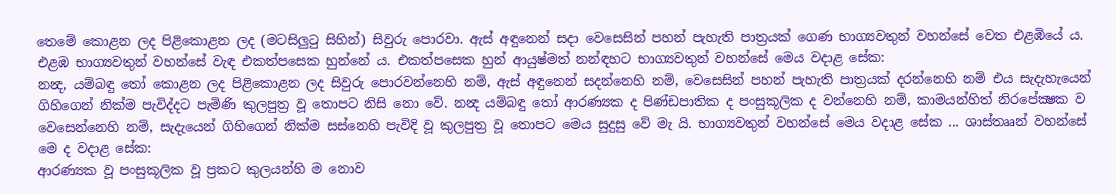තෙමේ කොළන ලද පිළිකොළන ලද (මටසිලුටු සිහින්) සිවුරු පොරවා. ඇස් අඳුනෙන් සදා වෙසෙසින් පහන් පැහැති පාත්‍රයක් ගෙණ භාග්‍යවතුන් වහන්සේ වෙත එළඹියේ ය. එළඹ භාග්‍යවතුන් වහන්සේ වැඳ එකත්පසෙක හුන්නේ ය. එකත්පසෙක හුන් ආයුෂ්මත් නන්ඳහට භාග්‍යවතුන් වහන්සේ මෙය වදාළ සේක:
නන්‍ද, යම්බඳු තෝ කොළන ලද පිළිකොළන ලද සිවුරු පොරවන්නෙහි නම්, ඇස් අඳුනෙන් සදන්නෙහි නම්, වෙසෙසින් පහන් පැහැති පාත්‍රයක් දරන්නෙහි නම් එය සැදැහැයෙන් ගිහිගෙන් නික්ම පැවිද්දට පැමිණි කුලපුත්‍ර වූ තොපට නිසි නො වේ. නන්‍ද යම්බඳු තෝ ආරණ්‍යක ද පිණ්ඩපාතික ද පංසුකූලික ද වන්නෙහි නම්, කාමයන්හිත් නිරපේක්‍ෂක ව වෙසෙන්නෙහි නම්, සැදැයෙන් ගිහිගෙන් නික්ම සස්නෙහි පැවිදි වූ කුලපුත්‍ර වූ තොපට මෙය සුදුසු වේ මැ යි. භාග්‍යවතුන් වහන්සේ මෙය වදාළ සේක ... ශාස්තෲන් වහන්සේ මෙ ද වදාළ සේක:
ආරණ්‍යක වූ පංසුකූලික වූ ප්‍රකට කුලයන්හි ම නොව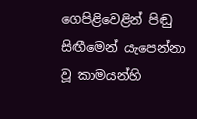ගෙපිළිවෙළින් පිඬු සිඟීමෙන් යැපෙන්නා වූ කාමයන්හි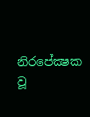නිරපේක්‍ෂක වූ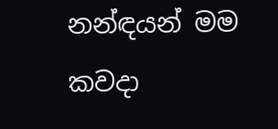නන්ඳයන් මම කවදා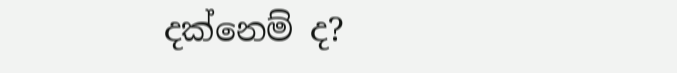දක්නෙම් ද?